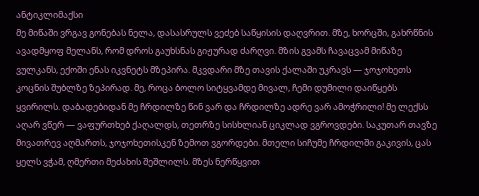ანტიკლიმაქსი
მე მიწაში ვრგავ გონებას ნელა, დასასრულს ვეძებ საწყისის დაღვრით. მზე, ხორცში, გახრწნის ავადმყოფ მელანს, რომ დროს გაუხსნას გიჟურად ძარღვი. მზის გვამს ჩავაცვამ მიწაზე ვულკანს, ექოში ენას იკვნეტს მზეპირა. მკვდარი მზე თავის ქალაში უკრავს — ჯოჯოხეთს კოცნის შუბლზე ზეპირად. მე, როცა ბოლო სიტყვამდე მივალ, ჩემი დუმილი დაიწყებს ყვირილს. დაბადებიდან მე ჩრდილზე წინ ვარ და ჩრდილზე ადრე ვარ ამოჭრილი! მე ლექსს აღარ ვწერ — ვაფურთხებ ქაღალდს, თეთრზე სისხლიან ციკლად ვგროვდები. საკუთარ თავზე მივათრევ აღმართს, ჯოჯოხეთისკენ ზემოთ ვგორდები. მთელი სიჩუმე ჩრდილში გაკივის, ცას ყელს ვჭამ, ღმერთი მეძახის შეშლილს. მზეს ნერწყვით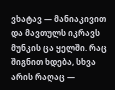ვხატავ — მანიაკივით და მავთულს იკრავს მუნკის ცა ყელში. რაც შიგნით ხდება, სხვა არის რაღაც —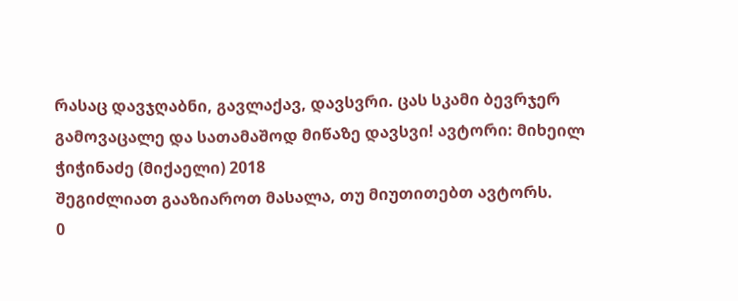რასაც დავჯღაბნი, გავლაქავ, დავსვრი. ცას სკამი ბევრჯერ გამოვაცალე და სათამაშოდ მიწაზე დავსვი! ავტორი: მიხეილ ჭიჭინაძე (მიქაელი) 2018
შეგიძლიათ გააზიაროთ მასალა, თუ მიუთითებთ ავტორს.
0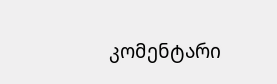კომენტარი